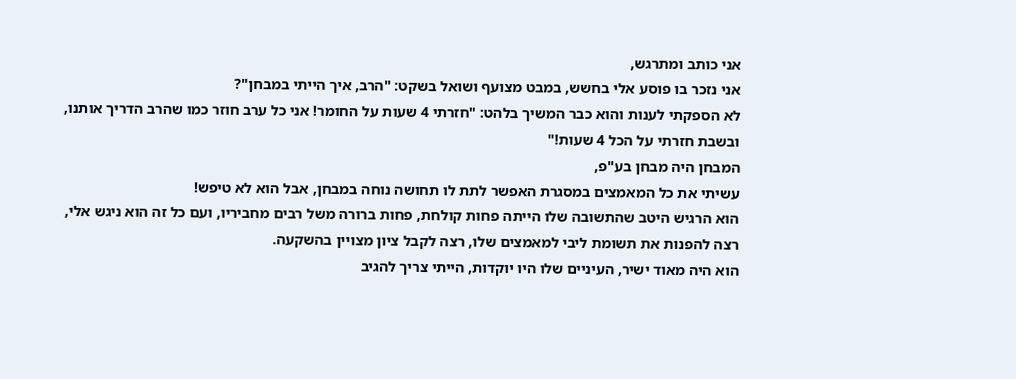אני כותב ומתרגש,
אני נזכר בו פוסע אלי בחשש, במבט מצועף ושואל בשקט: "הרב, איך הייתי במבחן"?
לא הספקתי לענות והוא כבר המשיך בלהט: "חזרתי 4 שעות על החומר! אני כל ערב חוזר כמו שהרב הדריך אותנו, ובשבת חזרתי על הכל 4 שעות!"
המבחן היה מבחן בע"פ,
עשיתי את כל המאמצים במסגרת האפשר לתת לו תחושה נוחה במבחן, אבל הוא לא טיפש!
הוא הרגיש היטב שהתשובה שלו הייתה פחות קולחת, פחות ברורה משל רבים מחביריו, ועם כל זה הוא ניגש אלי, רצה להפנות את תשומת ליבי למאמצים שלו, רצה לקבל ציון מצויין בהשקעה.
הוא היה מאוד ישיר, העיניים שלו היו יוקדות, הייתי צריך להגיב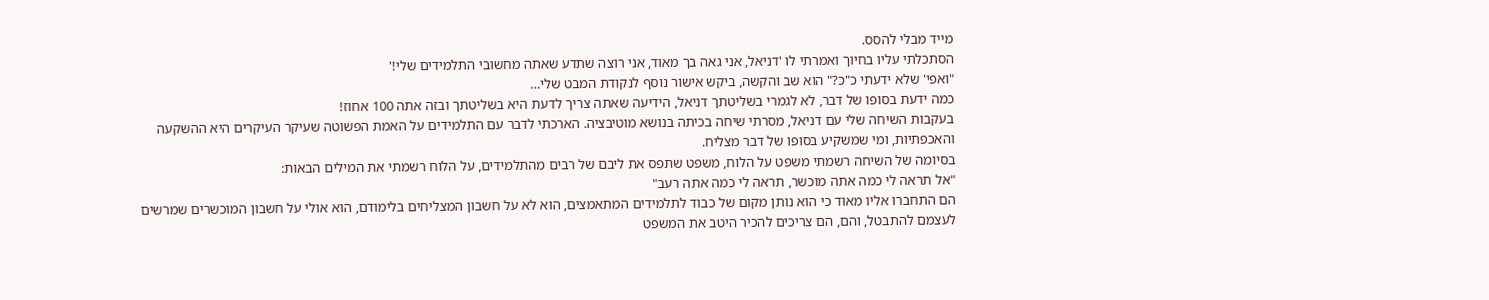מייד מבלי להסס.
הסתכלתי עליו בחיוך ואמרתי לו 'דניאל, אני גאה בך מאוד, אני רוצה שתדע שאתה מחשובי התלמידים שלי!'
"ואפי' שלא ידעתי כ"כ?" הוא שב והקשה, ביקש אישור נוסף לנקודת המבט שלי…
כמה ידעת בסופו של דבר, לא לגמרי בשליטתך דניאל, הידיעה שאתה צריך לדעת היא בשליטתך ובזה אתה 100 אחוז!
בעקבות השיחה שלי עם דניאל, מסרתי שיחה בכיתה בנושא מוטיבציה. הארכתי לדבר עם התלמידים על האמת הפשוטה שעיקר העיקרים היא ההשקעה והאכפתיות, ומי שמשקיע בסופו של דבר מצליח.
בסיומה של השיחה רשמתי משפט על הלוח, משפט שתפס את ליבם של רבים מהתלמידים, על הלוח רשמתי את המילים הבאות:
"אל תראה לי כמה אתה מוכשר, תראה לי כמה אתה רעב"
הם התחברו אליו מאוד כי הוא נותן מקום של כבוד לתלמידים המתאמצים, הוא לא על חשבון המצליחים בלימודם, הוא אולי על חשבון המוכשרים שמרשים לעצמם להתבטל, והם, הם צריכים להכיר היטב את המשפט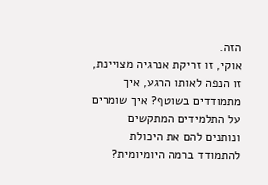הזה.
אוקי, זו זריקת אנרגיה מצויינת, זו הנפה לאותו הרגע, איך מתמודדים בשוטף? איך שומרים על התלמידים המתקשים ונותנים להם את היכולת להתמודד ברמה היומיומית?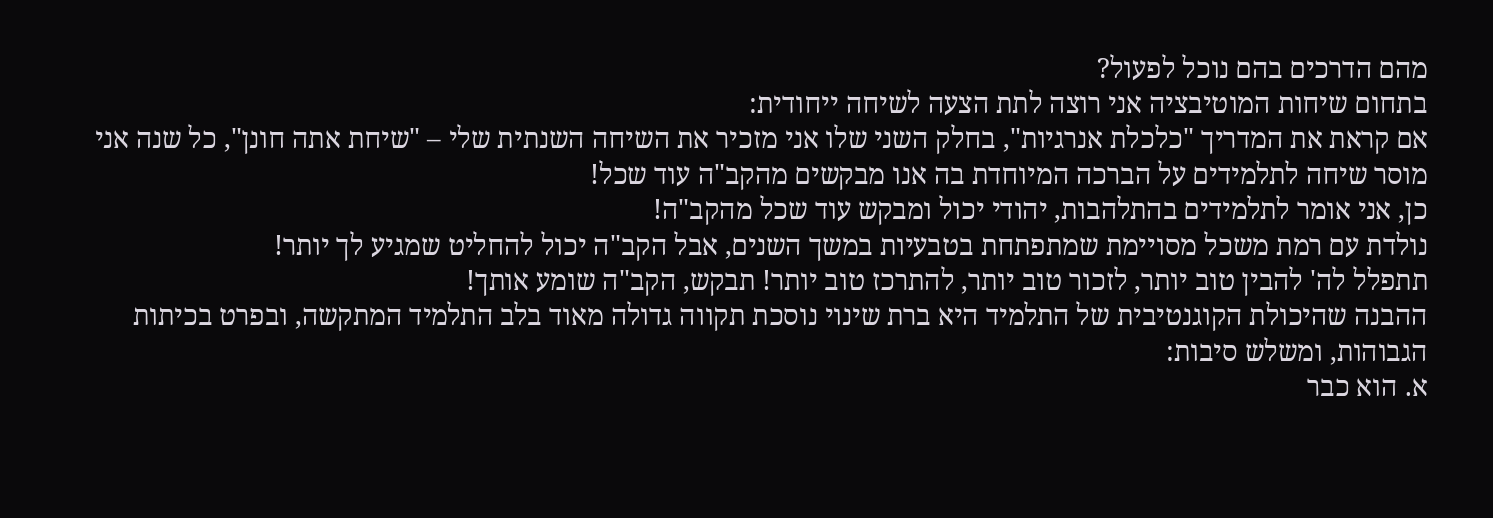מהם הדרכים בהם נוכל לפעול?
בתחום שיחות המוטיבציה אני רוצה לתת הצעה לשיחה ייחודית:
אם קראת את המדריך "כלכלת אנרגיות", בחלק השני שלו אני מזכיר את השיחה השנתית שלי – "שיחת אתה חונן", כל שנה אני מוסר שיחה לתלמידים על הברכה המיוחדת בה אנו מבקשים מהקב"ה עוד שכל!
כן, אני אומר לתלמידים בהתלהבות, יהודי יכול ומבקש עוד שכל מהקב"ה!
נולדת עם רמת משכל מסויימת שמתפתחת בטבעיות במשך השנים, אבל הקב"ה יכול להחליט שמגיע לך יותר!
תתפלל לה' להבין טוב יותר, לזכור טוב יותר, להתרכז טוב יותר! תבקש, הקב"ה שומע אותך!
ההבנה שהיכולת הקוגנטיבית של התלמיד היא ברת שינוי נוסכת תקווה גדולה מאוד בלב התלמיד המתקשה, ובפרט בכיתות הגבוהות, ומשלש סיבות:
א. הוא כבר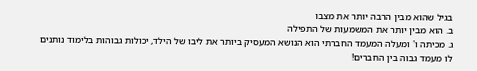בגיל שהוא מבין הרבה יותר את מצבו
ב. הוא מבין יותר את המשמעות של התפילה
ג. מכיתה ו' ומעלה המעמד החברתי הוא הנושא המעסיק ביותר את ליבו של הילד, יכולות גבוהות בלימוד נותנים לו מעמד גבוה בין החברים!